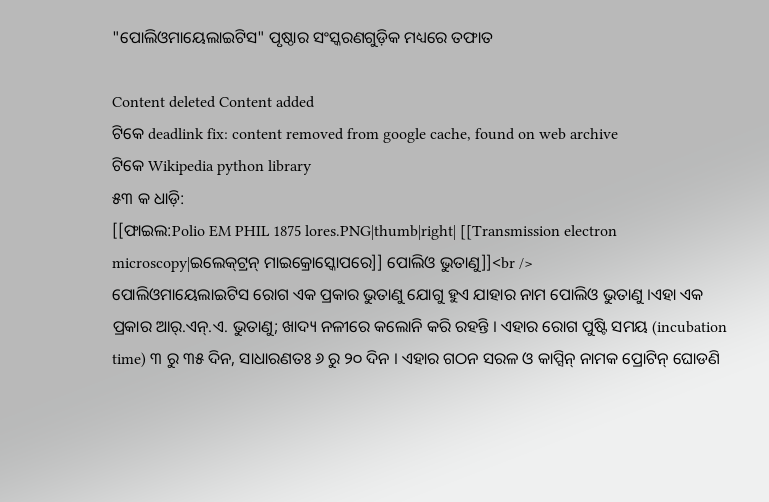"ପୋଲିଓମାୟେଲାଇଟିସ" ପୃଷ୍ଠାର ସଂସ୍କରଣ‌ଗୁଡ଼ିକ ମଧ୍ୟରେ ତଫାତ

Content deleted Content added
ଟିକେ deadlink fix: content removed from google cache, found on web archive
ଟିକେ Wikipedia python library
୫୩ କ ଧାଡ଼ି:
[[ଫାଇଲ:Polio EM PHIL 1875 lores.PNG|thumb|right| [[Transmission electron microscopy|ଇଲେକ୍‌ଟ୍ରନ୍ ମାଇକ୍ରୋସ୍କୋପରେ]] ପୋଲିଓ ଭୁତାଣୁ]]<br />
ପୋଲିଓମାୟେଲାଇଟିସ ରୋଗ ଏକ ପ୍ରକାର ଭୁତାଣୁ ଯୋଗୁ ହୁଏ ଯାହାର ନାମ ପୋଲିଓ ଭୁତାଣୁ ।ଏହା ଏକ ପ୍ରକାର ଆର୍.ଏନ୍.ଏ. ଭୁତାଣୁ; ଖାଦ୍ୟ ନଳୀରେ କଲୋନି କରି ରହନ୍ତି । ଏହାର ରୋଗ ପୁଷ୍ଟି ସମୟ (incubation time) ୩ ରୁ ୩୫ ଦିନ, ସାଧାରଣତଃ ୬ ରୁ ୨୦ ଦିନ । ଏହାର ଗଠନ ସରଳ ଓ କାପ୍ସିନ୍ ନାମକ ପ୍ରୋଟିନ୍ ଘୋଡଣି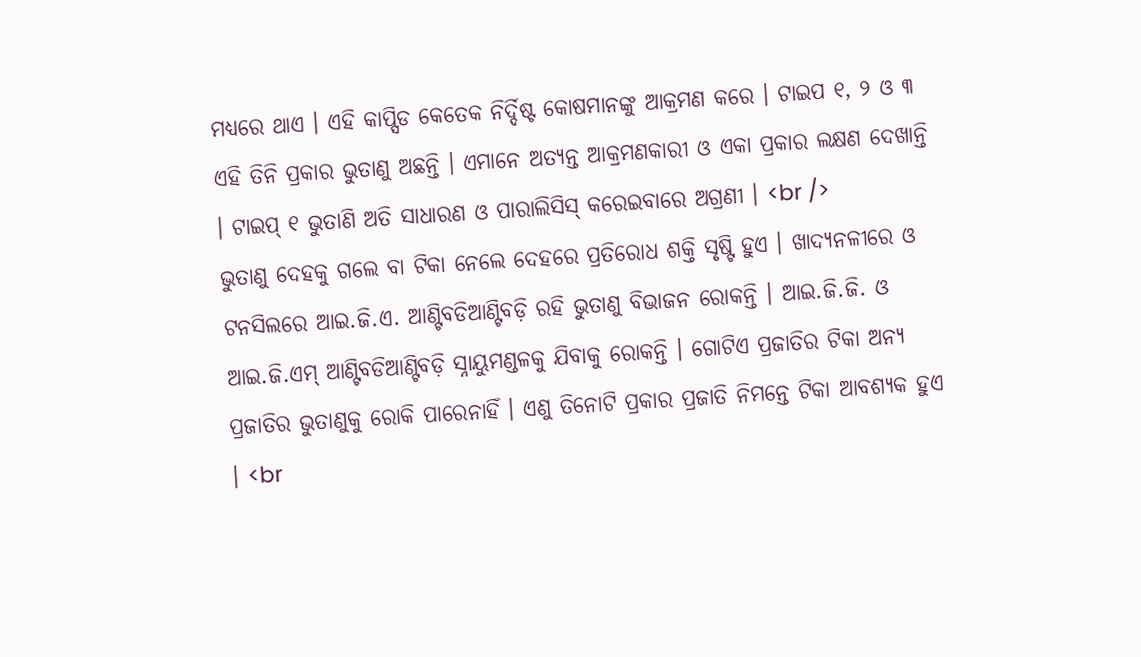ମଧ୍ୟରେ ଥାଏ । ଏହି କାପ୍ସିଡ କେତେକ ନିର୍ଦ୍ଦିଷ୍ଟ କୋଷମାନଙ୍କୁ ଆକ୍ରମଣ କରେ । ଟାଇପ ୧, ୨ ଓ ୩ ଏହି ତିନି ପ୍ରକାର ଭୁତାଣୁ ଅଛନ୍ତି । ଏମାନେ ଅତ୍ୟନ୍ତ ଆକ୍ରମଣକାରୀ ଓ ଏକା ପ୍ରକାର ଲକ୍ଷଣ ଦେଖାନ୍ତି । ଟାଇପ୍ ୧ ଭୁତାଣି ଅତି ସାଧାରଣ ଓ ପାରାଲିସିସ୍ କରେଇବାରେ ଅଗ୍ରଣୀ । <br />
ଭୁତାଣୁ ଦେହକୁ ଗଲେ ବା ଟିକା ନେଲେ ଦେହରେ ପ୍ରତିରୋଧ ଶକ୍ତି ସୃଷ୍ଟି ହୁଏ । ଖାଦ୍ୟନଳୀରେ ଓ ଟନସିଲରେ ଆଇ.ଜି.ଏ. ଆଣ୍ଟିବଡିଆଣ୍ଟିବଡ଼ି ରହି ଭୁତାଣୁ ବିଭାଜନ ରୋକନ୍ତି । ଆଇ.ଜି.ଜି. ଓ ଆଇ.ଜି.ଏମ୍ ଆଣ୍ଟିବଡିଆଣ୍ଟିବଡ଼ି ସ୍ନାୟୁମଣ୍ଡଳକୁ ଯିବାକୁ ରୋକନ୍ତି । ଗୋଟିଏ ପ୍ରଜାତିର ଟିକା ଅନ୍ୟ ପ୍ରଜାତିର ଭୁତାଣୁକୁ ରୋକି ପାରେନାହିଁ । ଏଣୁ ତିନୋଟି ପ୍ରକାର ପ୍ରଜାତି ନିମନ୍ତେ ଟିକା ଆବଶ୍ୟକ ହୁଏ । <br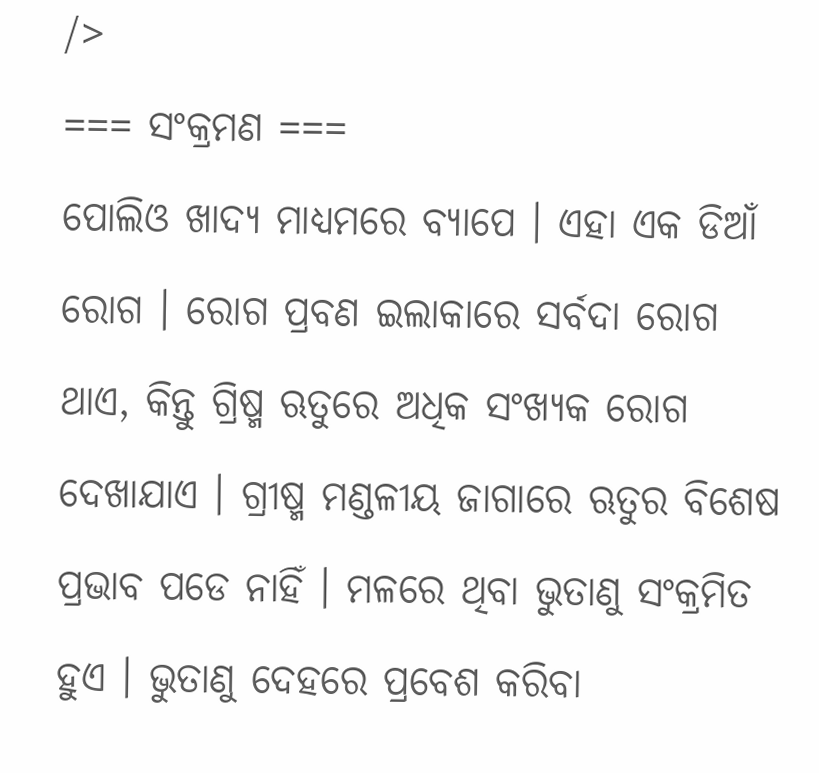/>
=== ସଂକ୍ରମଣ ===
ପୋଲିଓ ଖାଦ୍ୟ ମାଧ୍ୟମରେ ବ୍ୟାପେ । ଏହା ଏକ ଡିଆଁ ରୋଗ । ରୋଗ ପ୍ରବଣ ଇଲାକାରେ ସର୍ବଦା ରୋଗ ଥାଏ, କିନ୍ତୁ ଗ୍ରିଷ୍ମ ଋତୁରେ ଅଧିକ ସଂଖ୍ୟକ ରୋଗ ଦେଖାଯାଏ । ଗ୍ରୀଷ୍ମ ମଣ୍ଡଳୀୟ ଜାଗାରେ ଋତୁର ବିଶେଷ ପ୍ରଭାବ ପଡେ ନାହିଁ । ମଳରେ ଥିବା ଭୁତାଣୁ ସଂକ୍ରମିତ ହୁଏ । ଭୁତାଣୁ ଦେହରେ ପ୍ରବେଶ କରିବା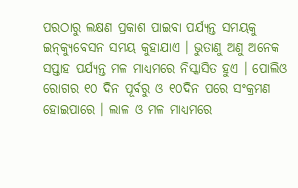ପରଠାରୁ ଲକ୍ଷଣ ପ୍ରକାଶ ପାଇବା ପର୍ଯ୍ୟନ୍ତ ସମୟକୁ ଇନ୍‌କ୍ୟୁବେସନ ସମୟ କୁହାଯାଏ । ଭୁତାଣୁ ଅଣୁ ଅନେକ ସପ୍ତାହ ପର୍ଯ୍ୟନ୍ତ ମଳ ମାଧ୍ୟମରେ ନିସ୍କାସିତ ହୁଏ । ପୋଲିଓ ରୋଗର ୧୦ ଦିନ ପୂର୍ବରୁ ଓ ୧୦ଦିନ ପରେ ସଂକ୍ରମଣ ହୋଇପାରେ । ଲାଳ ଓ ମଳ ମାଧ୍ୟମରେ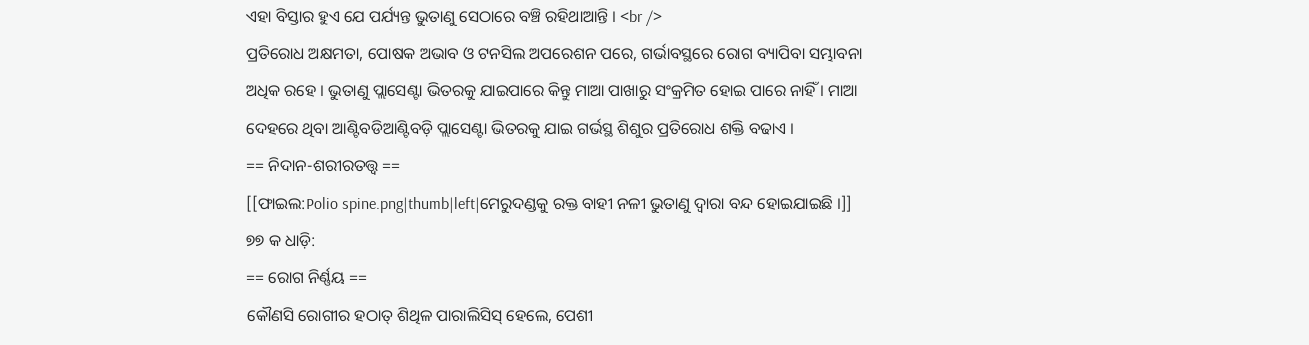ଏହା ବିସ୍ତାର ହୁଏ ଯେ ପର୍ଯ୍ୟନ୍ତ ଭୁତାଣୁ ସେଠାରେ ବଞ୍ଚି ରହିଥାଆନ୍ତି । <br />
ପ୍ରତିରୋଧ ଅକ୍ଷମତା, ପୋଷକ ଅଭାବ ଓ ଟନସିଲ ଅପରେଶନ ପରେ, ଗର୍ଭାବସ୍ଥରେ ରୋଗ ବ୍ୟାପିବା ସମ୍ଭାବନା ଅଧିକ ରହେ । ଭୁତାଣୁ ପ୍ଲାସେଣ୍ଟା ଭିତରକୁ ଯାଇପାରେ କିନ୍ତୁ ମାଆ ପାଖାରୁ ସଂକ୍ରମିତ ହୋଇ ପାରେ ନାହିଁ । ମାଆ ଦେହରେ ଥିବା ଆଣ୍ଟିବଡିଆଣ୍ଟିବଡ଼ି ପ୍ଲାସେଣ୍ଟା ଭିତରକୁ ଯାଇ ଗର୍ଭସ୍ଥ ଶିଶୁର ପ୍ରତିରୋଧ ଶକ୍ତି ବଢାଏ ।
== ନିଦାନ-ଶରୀରତତ୍ତ୍ଵ ==
[[ଫାଇଲ:Polio spine.png|thumb|left|ମେରୁଦଣ୍ଡକୁ ରକ୍ତ ବାହୀ ନଳୀ ଭୁତାଣୁ ଦ୍ଵାରା ବନ୍ଦ ହୋଇଯାଇଛି ।]]
୭୭ କ ଧାଡ଼ି:
== ରୋଗ ନିର୍ଣ୍ଣୟ ==
କୌଣସି ରୋଗୀର ହଠାତ୍ ଶିଥିଳ ପାରାଲିସିସ୍ ହେଲେ, ପେଶୀ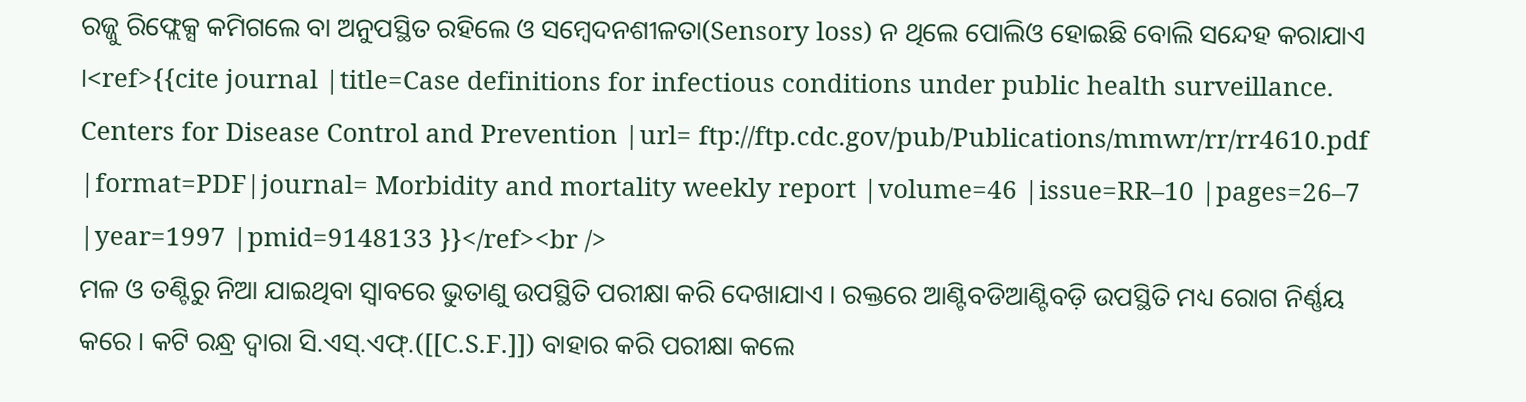ରଜ୍ଜୁ ରିଫ୍ଲେକ୍ସ କମିଗଲେ ବା ଅନୁପସ୍ଥିତ ରହିଲେ ଓ ସମ୍ବେଦନଶୀଳତା(Sensory loss) ନ ଥିଲେ ପୋଲିଓ ହୋଇଛି ବୋଲି ସନ୍ଦେହ କରାଯାଏ ।<ref>{{cite journal |title=Case definitions for infectious conditions under public health surveillance. Centers for Disease Control and Prevention |url= ftp://ftp.cdc.gov/pub/Publications/mmwr/rr/rr4610.pdf |format=PDF|journal= Morbidity and mortality weekly report |volume=46 |issue=RR–10 |pages=26–7 |year=1997 |pmid=9148133 }}</ref><br />
ମଳ ଓ ତଣ୍ଟିରୁ ନିଆ ଯାଇଥିବା ସ୍ଵାବରେ ଭୁତାଣୁ ଉପସ୍ଥିତି ପରୀକ୍ଷା କରି ଦେଖାଯାଏ । ରକ୍ତରେ ଆଣ୍ଟିବଡିଆଣ୍ଟିବଡ଼ି ଉପସ୍ଥିତି ମଧ୍ୟ ରୋଗ ନିର୍ଣ୍ଣୟ କରେ । କଟି ରନ୍ଧ୍ର ଦ୍ଵାରା ସି.ଏସ୍.ଏଫ୍.([[C.S.F.]]) ବାହାର କରି ପରୀକ୍ଷା କଲେ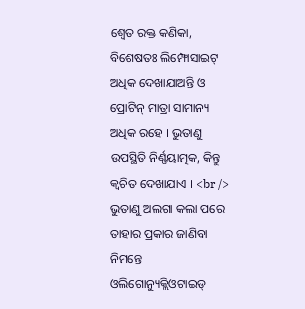ଶ୍ଵେତ ରକ୍ତ କଣିକା, ବିଶେଷତଃ ଲିମ୍ଫୋସାଇଟ୍ ଅଧିକ ଦେଖାଯାଅନ୍ତି ଓ ପ୍ରୋଟିନ୍ ମାତ୍ରା ସାମାନ୍ୟ ଅଧିକ ରହେ । ଭୁତାଣୁ ଉପସ୍ଥିତି ନିର୍ଣ୍ଣୟାତ୍ମକ, କିନ୍ତୁ କ୍ଵଚିତ ଦେଖାଯାଏ । <br />
ଭୁତାଣୁ ଅଲଗା କଲା ପରେ ତାହାର ପ୍ରକାର ଜାଣିବା ନିମନ୍ତେ ଓଲିଗୋନ୍ୟୁକ୍ଲିଓଟାଇଡ୍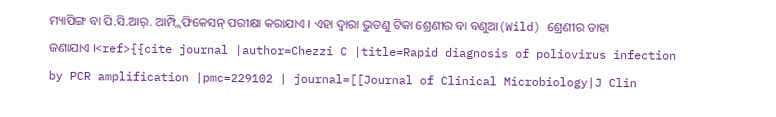ମ୍ୟାପିଙ୍ଗ ବା ପି.ସି.ଆର୍. ଆମ୍ପ୍ଲିଫିକେସନ୍ ପରୀକ୍ଷା କରାଯାଏ । ଏହା ଦ୍ଵାରା ଭୁତଣୁ ଟିକା ଶ୍ରେଣୀର ବା ବଣୁଆ(Wild) ଶ୍ରେଣୀର ତାହା ଜଣାଯାଏ ।<ref>{{cite journal |author=Chezzi C |title=Rapid diagnosis of poliovirus infection by PCR amplification |pmc=229102 | journal=[[Journal of Clinical Microbiology|J Clin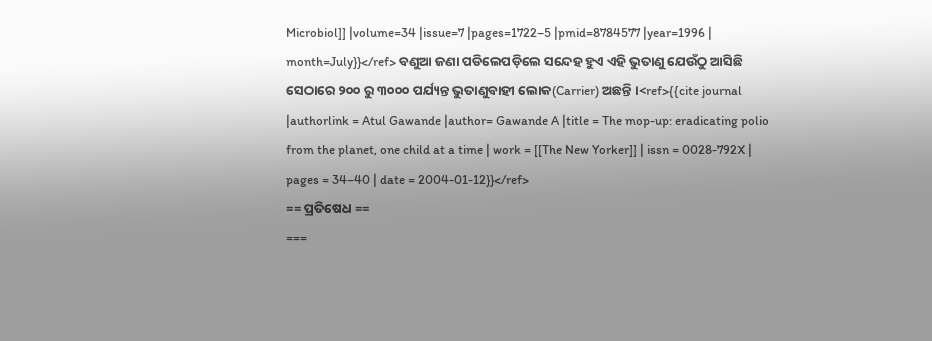Microbiol]] |volume=34 |issue=7 |pages=1722–5 |pmid=8784577 |year=1996 | month=July}}</ref> ବଣୁଆ ଜଣା ପଡିଲେପଡ଼ିଲେ ସନ୍ଦେହ ହୁଏ ଏହି ଭୁତାଣୁ ଯେଉଁଠୁ ଆସିଛି ସେଠାରେ ୨୦୦ ରୁ ୩୦୦୦ ପର୍ଯ୍ୟନ୍ତ ଭୁତାଣୁବାହୀ ଲୋକ(Carrier) ଅଛନ୍ତି ।<ref>{{cite journal |authorlink = Atul Gawande |author= Gawande A |title = The mop-up: eradicating polio from the planet, one child at a time | work = [[The New Yorker]] | issn = 0028-792X | pages = 34–40 | date = 2004-01-12}}</ref>
== ପ୍ରତିଷେଧ ==
===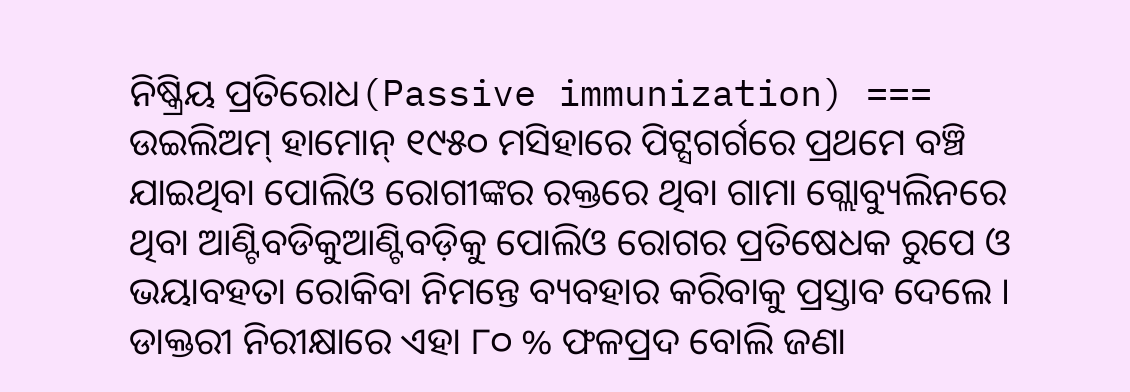ନିଷ୍କ୍ରିୟ ପ୍ରତିରୋଧ(Passive immunization) ===
ଉଇଲିଅମ୍ ହାମୋନ୍ ୧୯୫୦ ମସିହାରେ ପିଟ୍ସଗର୍ଗରେ ପ୍ରଥମେ ବଞ୍ଚି ଯାଇଥିବା ପୋଲିଓ ରୋଗୀଙ୍କର ରକ୍ତରେ ଥିବା ଗାମା ଗ୍ଲୋବ୍ୟୁଲିନରେ ଥିବା ଆଣ୍ଟିବଡିକୁଆଣ୍ଟିବଡ଼ିକୁ ପୋଲିଓ ରୋଗର ପ୍ରତିଷେଧକ ରୁପେ ଓ ଭୟାବହତା ରୋକିବା ନିମନ୍ତେ ବ୍ୟବହାର କରିବାକୁ ପ୍ରସ୍ତାବ ଦେଲେ । ଡାକ୍ତରୀ ନିରୀକ୍ଷାରେ ଏହା ୮୦ % ଫଳପ୍ରଦ ବୋଲି ଜଣା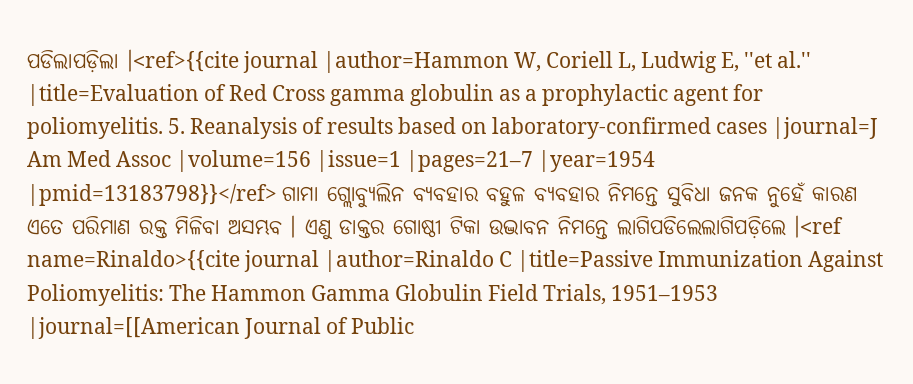ପଡିଲାପଡ଼ିଲା ।<ref>{{cite journal |author=Hammon W, Coriell L, Ludwig E, ''et al.'' |title=Evaluation of Red Cross gamma globulin as a prophylactic agent for poliomyelitis. 5. Reanalysis of results based on laboratory-confirmed cases |journal=J Am Med Assoc |volume=156 |issue=1 |pages=21–7 |year=1954 |pmid=13183798}}</ref> ଗାମା ଗ୍ଲୋବ୍ୟୁଲିନ ବ୍ୟବହାର ବହୁଳ ବ୍ୟବହାର ନିମନ୍ତେ ସୁବିଧା ଜନକ ନୁହେଁ କାରଣ ଏତେ ପରିମାଣ ରକ୍ତ ମିଳିବା ଅସମ୍ଭବ । ଏଣୁ ଡାକ୍ତର ଗୋଷ୍ଠୀ ଟିକା ଉଦ୍ଭାବନ ନିମନ୍ତେ ଲାଗିପଡିଲେଲାଗିପଡ଼ିଲେ ।<ref name=Rinaldo>{{cite journal |author=Rinaldo C |title=Passive Immunization Against Poliomyelitis: The Hammon Gamma Globulin Field Trials, 1951–1953 |journal=[[American Journal of Public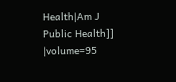Health|Am J Public Health]] |volume=95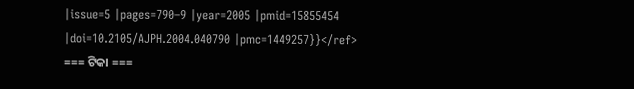|issue=5 |pages=790–9 |year=2005 |pmid=15855454 |doi=10.2105/AJPH.2004.040790 |pmc=1449257}}</ref>
=== ଟିକା ===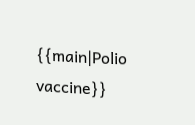{{main|Polio vaccine}}